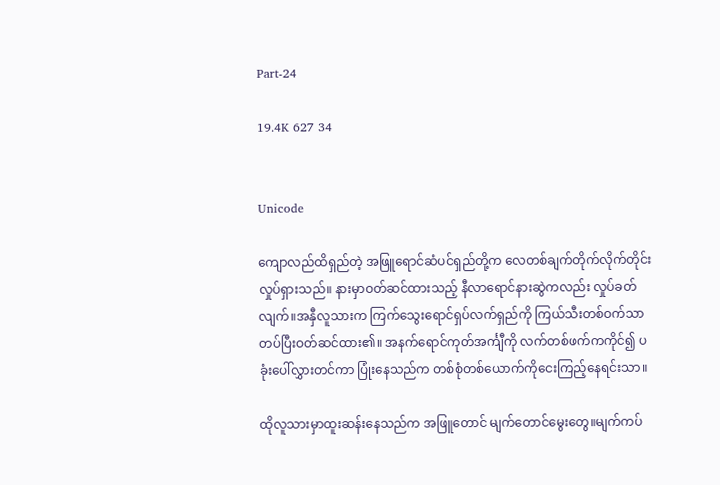Part-24

19.4K 627 34


Unicode

ကျောလည်ထိရှည်တဲ့ အဖြူရောင်ဆံပင်ရှည်တို့က လေတစ်ချက်တိုက်လိုက်တိုင်း လှုပ်ရှားသည်။ နားမှာဝတ်ဆင်ထားသည့် နီလာရောင်နားဆွဲကလည်း လှုပ်ခတ်လျက်။အနှီလူသားက ကြက်သွေးရောင်ရှပ်လက်ရှည်ကို ကြယ်သီးတစ်ဝက်သာတပ်ပြီးဝတ်ဆင်ထား၏။ အနက်ရောင်ကုတ်အင်္ကျီကို လက်တစ်ဖက်ကကိုင်၍ ပခုံးပေါ်လွှားတင်ကာ ပြုံးနေသည်က တစ်စုံတစ်ယောက်ကိုငေးကြည့်နေရင်းသာ။

ထိုလူသားမှာထူးဆန်းနေသည်က အဖြူတောင် မျက်တောင်မွေးတွေ။မျက်ကပ်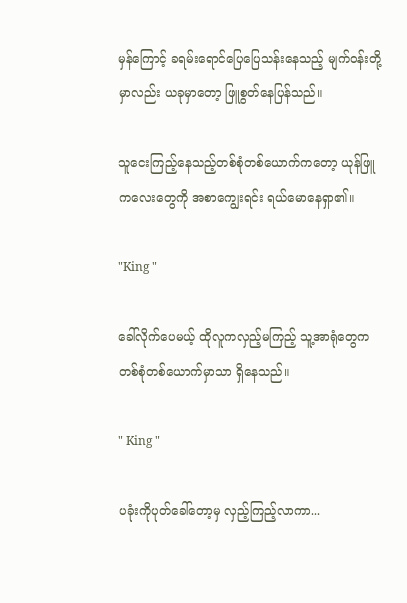မှန်ကြောင့် ခရမ်းရောင်ပြေပြေသန်းနေသည့် မျက်ဝန်းတို့မှာလည်း ယခုမှာတော့ ဖြူစွတ်နေပြန်သည်။

သူငေးကြည့်နေသည့်တစ်စုံတစ်ယောက်ကတော့ ယုန်ဖြူကလေးတွေကို အစာကျွေးရင်း ရယ်မောနေရှာ၏။

"King "

ခေါ်လိုက်ပေမယ့် ထိုလူကလှည့်မကြည့် သူ့အာရုံတွေက တစ်စုံတစ်ယောက်မှာသာ ရှိနေသည်။

" King "

ပခုံးကိုပုတ်ခေါ်တော့မှ လှည့်ကြည့်လာကာ...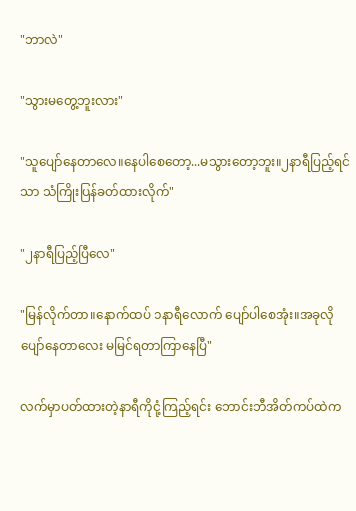"ဘာလဲ"

"သွားမတွေ့ဘူးလား"

"သူပျော်နေတာလေ။နေပါစေတော့...မသွားတော့ဘူး။၂နာရီပြည့်ရင်သာ သံကြိုးပြန်ခတ်ထားလိုက်"

"၂နာရီပြည့်ပြီလေ"

"မြန်လိုက်တာ။နောက်ထပ် ၁နာရီလောက် ပျော်ပါစေအုံး။အခုလိုပျော်နေတာလေး မမြင်ရတာကြာနေပြီ"

လက်မှာပတ်ထားတဲ့နာရီကိုငုံ့ကြည့်ရင်း ဘောင်းဘီအိတ်ကပ်ထဲက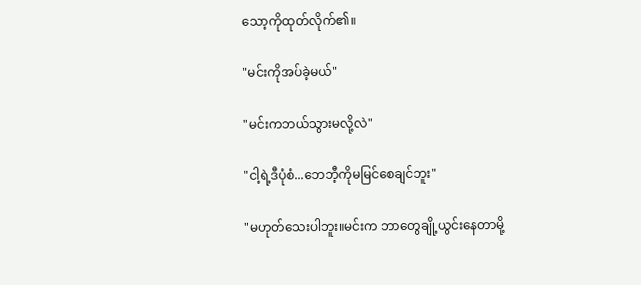သော့ကိုထုတ်လိုက်၏။

"မင်းကိုအပ်ခဲ့မယ်"

"မင်းကဘယ်သွားမလို့လဲ"

"ငါ့ရဲ့ဒီပုံစံ...ဘေဘီ့ကိုမမြင်စေချင်ဘူး"

"မဟုတ်သေးပါဘူး။မင်းက ဘာတွေချို့ယွင်းနေတာမို့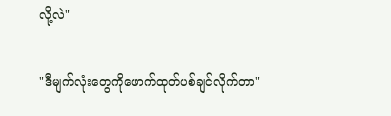လို့လဲ"

"ဒီမျက်လုံးတွေကိုဖောက်ထုတ်ပစ်ချင်လိုက်တာ"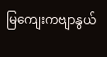မြကျေးကဗျာနွယ်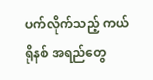ပက်လိုက်သည့် ကယ်ရိုနစ် အရည်တွေ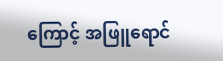ကြောင့် အဖြူရောင်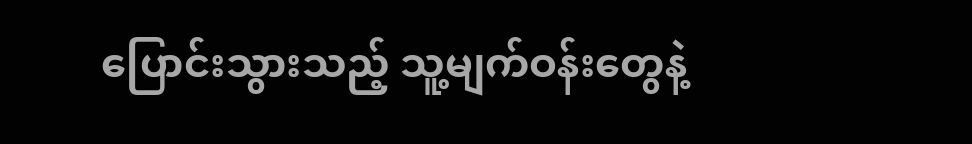ပြောင်းသွားသည့် သူ့မျက်ဝန်းတွေနဲ့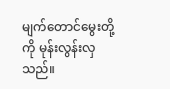မျက်တောင်မွေးတို့ကို မုန်းလွန်းလှသည်။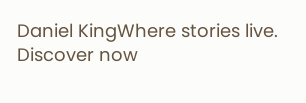Daniel KingWhere stories live. Discover now